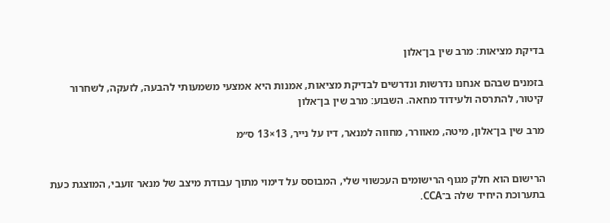בדיקת מציאות: מרב שין בן־אלון

בזמנים שבהם אנחנו נדרשות ונדרשים לבדיקת מציאות, אמנות היא אמצעי משמעותי להבעה, לזעקה, לשחרור קיטור, להתרסה ולעידוד מחאה. השבוע: מרב שין בן־אלון

מרב שין בן־אלון, מיטה, מאוורר, מחווה למנאר, דיו על נייר, 13×13 ס״מ


הרישום הוא חלק מגוף הרישומים העכשווי שלי, המבוסס על דימוי מתוך עבודת מיצב של מנאר זועבי, המוצגת כעת בתערוכת היחיד שלה ב־CCA.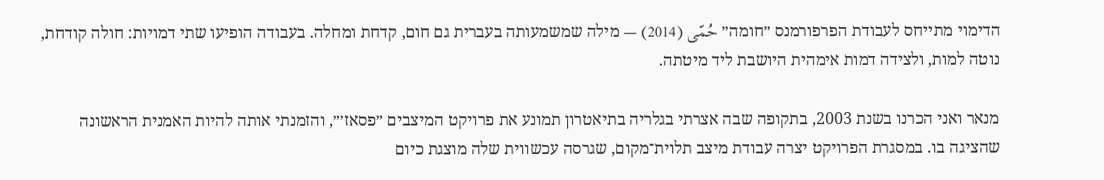הדימוי מתייחס לעבודת הפרפורמנס ״חומה״ حُمّى (2014) — מילה שמשמעותה בעברית גם חום, קדחת ומחלה. בעבודה הופיעו שתי דמויות: חולה קודחת, נוטה למות, ולצידה דמות אימהית היושבת ליד מיטתה.

מנאר ואני הכרנו בשנת 2003, בתקופה שבה אצרתי בגלריה בתיאטרון תמונע את פרויקט המיצבים ״פסאז׳״, והזמנתי אותה להיות האמנית הראשונה שהציגה בו. במסגרת הפרויקט יצרה עבודת מיצב תלוית־מקום, שגרסה עכשווית שלה מוצגת כיום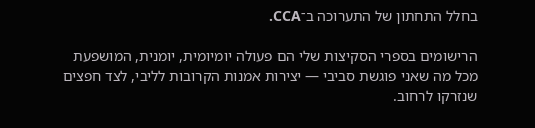בחלל התחתון של התערוכה ב־CCA.

הרישומים בספרי הסקיצות שלי הם פעולה יומיומית, יומנית, המושפעת מכל מה שאני פוגשת סביבי — יצירות אמנות הקרובות לליבי, לצד חפצים שנזרקו לרחוב.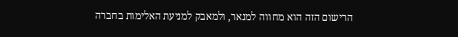הרישום הזה הוא מחווה למנאר, ולמאבק למניעת האלימות בחברה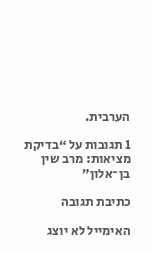הערבית.

1 תגובות על “בדיקת מציאות: מרב שין בן־אלון”

כתיבת תגובה

האימייל לא יוצג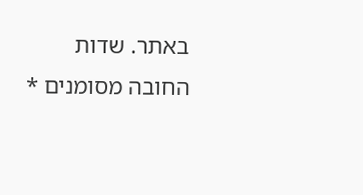באתר. שדות החובה מסומנים *